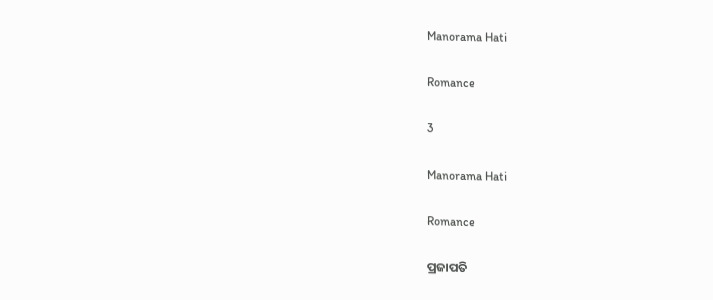Manorama Hati

Romance

3

Manorama Hati

Romance

ପ୍ରଜାପତି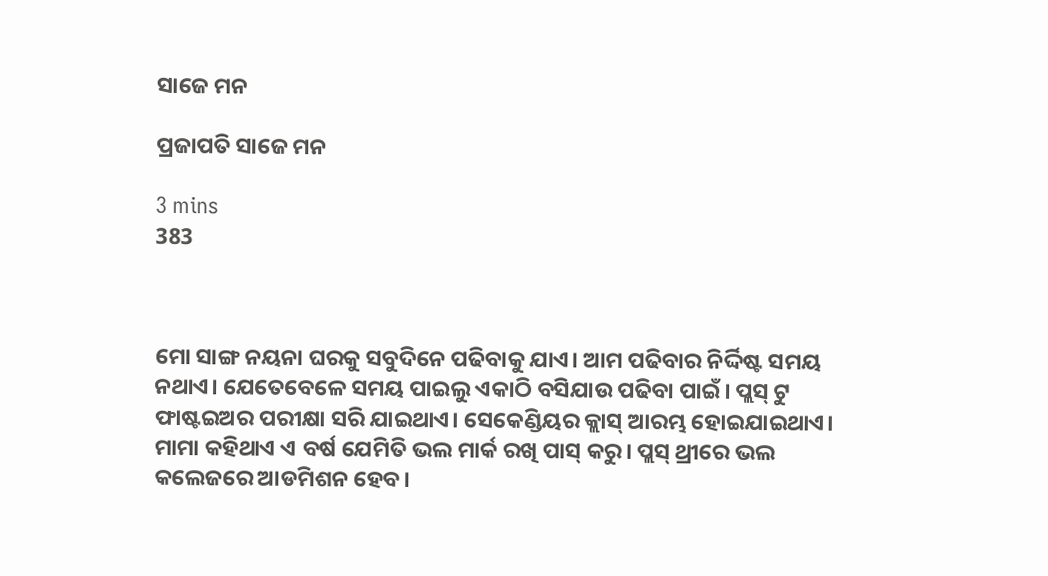ସାଜେ ମନ

ପ୍ରଜାପତି ସାଜେ ମନ

3 mins
383



ମୋ ସାଙ୍ଗ ନୟନା ଘରକୁ ସବୁଦିନେ ପଢିବାକୁ ଯାଏ। ଆମ ପଢିବାର ନିର୍ଦ୍ଦିଷ୍ଟ ସମୟ ନଥାଏ। ଯେତେବେଳେ ସମୟ ପାଇଲୁ ଏକାଠି ବସିଯାଉ ପଢିବା ପାଇଁ। ପ୍ଲସ୍ ଟୁ ଫାଷ୍ଟଇଅର ପରୀକ୍ଷା ସରି ଯାଇଥାଏ। ସେକେଣ୍ଡିୟର କ୍ଲାସ୍ ଆରମ୍ଭ ହୋଇଯାଇଥାଏ। ମାମା କହିଥାଏ ଏ ବର୍ଷ ଯେମିତି ଭଲ ମାର୍କ ରଖି ପାସ୍ କରୁ। ପ୍ଲସ୍ ଥ୍ରୀରେ ଭଲ କଲେଜରେ ଆଡମିଶନ ହେବ।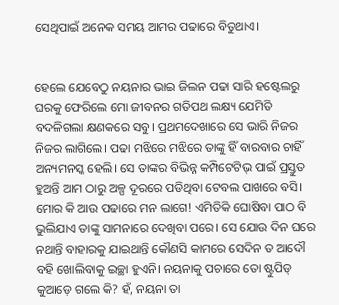ସେଥିପାଇଁ ଅନେକ ସମୟ ଆମର ପଢାରେ ବିତୁଥାଏ।


ହେଲେ ଯେବେଠୁ ନୟନାର ଭାଇ ଜିଲନ ପଢା ସାରି ହଷ୍ଟେଲରୁ ଘରକୁ ଫେରିଲେ ମୋ ଜୀବନର ଗତିପଥ ଲକ୍ଷ୍ୟ ଯେମିତି ବଦଳିଗଲା କ୍ଷଣକରେ ସବୁ। ପ୍ରଥମଦେଖାରେ ସେ ଭାରି ନିଜର ନିଜର ଲାଗିଲେ। ପଢା ମଝିରେ ମଝିରେ ତାଙ୍କୁ ହିଁ ବାରବାର ଚାହିଁ ଅନ୍ୟମନସ୍କ ହେଲି। ସେ ତାଙ୍କର ବିଭିନ୍ନ କମ୍ପିଟେଟିଭ୍ ପାଇଁ ପ୍ରସ୍ତୁତ ହୁଅନ୍ତି ଆମ ଠାରୁ ଅଳ୍ପ ଦୂରରେ ପଡିଥିବା ଟେବଲ ପାଖରେ ବସି। ମୋର କି ଆଉ ପଢାରେ ମନ ଲାଗେ! ଏମିତିକି ଘୋଷିବା ପାଠ ବି ଭୁଲିଯାଏ ତାଙ୍କୁ ସାମନାରେ ଦେଖିବା ପରେ। ସେ ଯୋଉ ଦିନ ଘରେ ନଥାନ୍ତି ବାହାରକୁ ଯାଇଥାନ୍ତି କୌଣସି କାମରେ ସେଦିନ ତ ଆଦୌ ବହି ଖୋଲିବାକୁ ଇଚ୍ଛା ହୁଏନି। ନୟନାକୁ ପଚାରେ ତୋ ଷ୍ଟୁପିଡ୍ କୁଆଡ଼େ ଗଲେ କି? ହଁ, ନୟନା ତା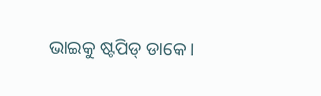ଭାଇକୁ ଷ୍ଟପିଡ୍ ଡାକେ।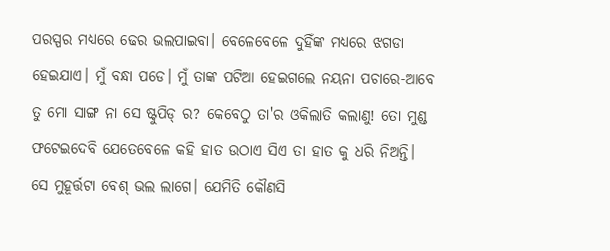ପରସ୍ପର ମଧ୍ୟରେ ଢେର ଭଲପାଇବା। ବେଳେବେଳେ ଦୁହିଁଙ୍କ ମଧ୍ୟରେ ଝଗଡା ହେଇଯାଏ। ମୁଁ ବନ୍ଧା ପଡେ। ମୁଁ ତାଙ୍କ ପଟିଆ ହେଇଗଲେ ନୟନା ପଚାରେ-ଆବେ ତୁ ମୋ ସାଙ୍ଗ ନା ସେ ଷ୍ଟୁପିଡ୍ ର? କେବେଠୁ ତା'ର ଓକିଲାତି କଲାଣୁ! ତୋ ମୁଣ୍ଡ ଫଟେଇଦେବି ଯେତେବେଳେ କହି ହାତ ଉଠାଏ ସିଏ ତା ହାତ କୁ ଧରି ନିଅନ୍ତି। ସେ ମୁହୂର୍ତ୍ତଟା ବେଶ୍ ଭଲ ଲାଗେ। ଯେମିତି କୌଣସି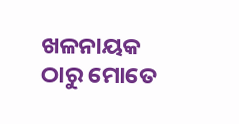ଖଳନାୟକ ଠାରୁ ମୋତେ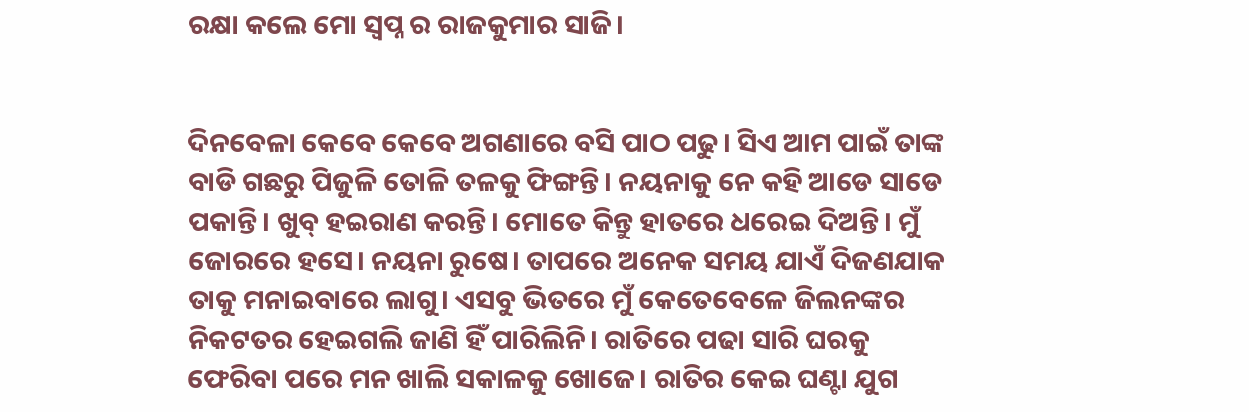ରକ୍ଷା କଲେ ମୋ ସ୍ୱପ୍ନ ର ରାଜକୁମାର ସାଜି।


ଦିନବେଳା କେବେ କେବେ ଅଗଣାରେ ବସି ପାଠ ପଢୁ। ସିଏ ଆମ ପାଇଁ ତାଙ୍କ ବାଡି ଗଛରୁ ପିଜୁଳି ତୋଳି ତଳକୁ ଫିଙ୍ଗନ୍ତି। ନୟନାକୁ ନେ କହି ଆଡେ ସାଡେ ପକାନ୍ତି। ଖୁବ୍ ହଇରାଣ କରନ୍ତି। ମୋତେ କିନ୍ତୁ ହାତରେ ଧରେଇ ଦିଅନ୍ତି। ମୁଁ ଜୋରରେ ହସେ। ନୟନା ରୁଷେ। ତାପରେ ଅନେକ ସମୟ ଯାଏଁ ଦିଜଣଯାକ ତାକୁ ମନାଇବାରେ ଲାଗୁ। ଏସବୁ ଭିତରେ ମୁଁ କେତେବେଳେ ଜିଲନଙ୍କର ନିକଟତର ହେଇଗଲି ଜାଣି ହିଁ ପାରିଲିନି। ରାତିରେ ପଢା ସାରି ଘରକୁ ଫେରିବା ପରେ ମନ ଖାଲି ସକାଳକୁ ଖୋଜେ। ରାତିର କେଇ ଘଣ୍ଟା ଯୁଗ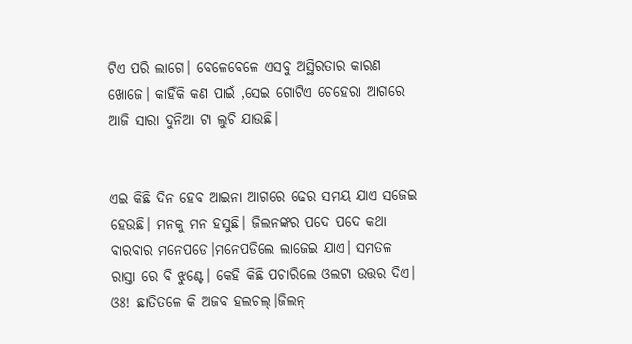ଟିଏ ପରି ଲାଗେ। ବେଳେବେଳେ ଏସବୁ ଅସ୍ଥିରତାର କାରଣ ଖୋଜେ। କାହିଁକି କଣ ପାଇଁ ,ସେଇ ଗୋଟିଏ ଚେହେରା ଆଗରେ ଆଜି ସାରା ଦୁନିଆ ଟା ଲୁଚି ଯାଉଛି।


ଏଇ କିଛି ଦିନ ହେବ ଆଇନା ଆଗରେ ଢେର ସମୟ ଯାଏ ସଜେଇ ହେଉଛି। ମନକୁ ମନ ହସୁଛି। ଜିଲନଙ୍କର ପଦେ ପଦେ କଥା ବାରବାର ମନେପଡେ।ମନେପଡିଲେ ଲାଜେଇ ଯାଏ। ସମତଳ ରାସ୍ତା ରେ ବି ଝୁଣ୍ଟେ। କେହି କିଛି ପଚାରିଲେ ଓଲଟା ଉତ୍ତର ଦିଏ। ଓଃ! ଛାତିତଳେ କି ଅଜବ ହଲଚଲ୍।ଜିଲନ୍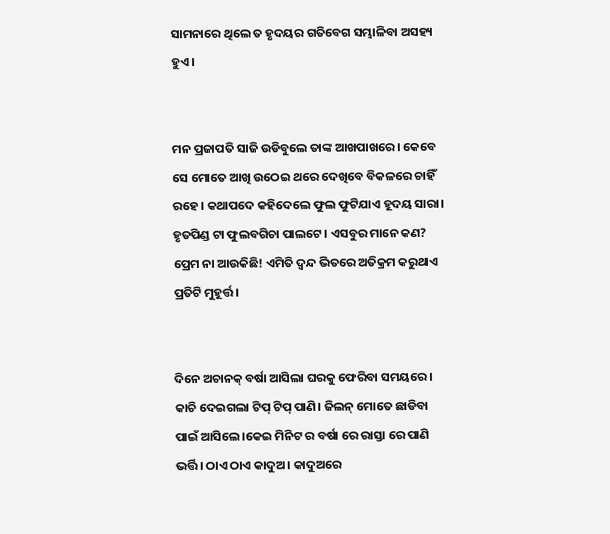ସାମନାରେ ଥିଲେ ତ ହୃଦୟର ଗତିବେଗ ସମ୍ଭାଳିବା ଅସହ୍ୟ ହୁଏ।


ମନ ପ୍ରଜାପତି ସାଜି ଉଡିବୁଲେ ତାଙ୍କ ଆଖପାଖରେ। କେବେ ସେ ମୋତେ ଆଖି ଉଠେଇ ଥରେ ଦେଖିବେ ବିକଳରେ ଚାହିଁ ରହେ। କଥାପଦେ କହିଦେଲେ ଫୁଲ ଫୁଟିଯାଏ ହୂଦୟ ସାରା। ହୃତପିଣ୍ଡ ଟା ଫୁଲବଗିଚା ପାଲଟେ। ଏସବୁର ମାନେ କଣ? ପ୍ରେମ ନା ଆଉକିଛି! ଏମିତି ଦ୍ୱନ୍ଦ ଭିତରେ ଅତିକ୍ରମ କରୁଥାଏ ପ୍ରତିଟି ମୁହୂର୍ତ୍ତ।


ଦିନେ ଅଚାନକ୍ ବର୍ଷା ଆସିଲା ଘରକୁ ଫେରିବା ସମୟରେ। କାଚି ଦେଇଗଲା ଟିପ୍ ଟିପ୍ ପାଣି। ଜିଲନ୍ ମୋତେ ଛାଡିବା ପାଇଁ ଆସିଲେ।କେଇ ମିନିଟ ର ବର୍ଷା ରେ ରାସ୍ତା ରେ ପାଣି ଭର୍ତ୍ତି। ଠାଏ ଠାଏ କାଦୁଅ। କାଦୁଅରେ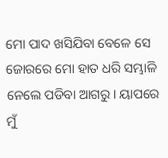ମୋ ପାଦ ଖସିଯିବା ବେଳେ ସେ ଜୋରରେ ମୋ ହାତ ଧରି ସମ୍ଭାଳି ନେଲେ ପଡିବା ଆଗରୁ। ୟାପରେ ମୁଁ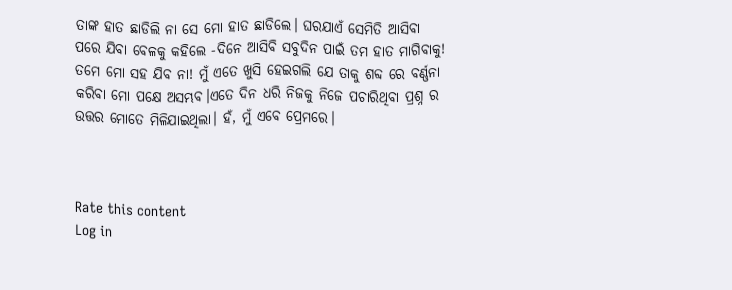ତାଙ୍କ ହାତ ଛାଡିଲି ନା ସେ ମୋ ହାତ ଛାଡିଲେ। ଘରଯାଏଁ ସେମିତି ଆସିବା ପରେ ଯିବା ବେଳକୁ କହିଲେ -ଦିନେ ଆସିବି ସବୁଦିନ ପାଇଁ ତମ ହାତ ମାଗିବାକୁ! ତମେ ମୋ ସହ ଯିବ ନା! ମୁଁ ଏତେ ଖୁସି ହେଇଗଲି ଯେ ତାକୁ ଶବ୍ଦ ରେ ବର୍ଣ୍ଣନା କରିବା ମୋ ପକ୍ଷେ ଅସମ୍ଭବ।ଏତେ ଦିନ ଧରି ନିଜକୁ ନିଜେ ପଚାରିଥିବା ପ୍ରଶ୍ନ ର ଉତ୍ତର ମୋତେ ମିଳିଯାଇଥିଲା। ହଁ, ମୁଁ ଏବେ ପ୍ରେମରେ।



Rate this content
Log in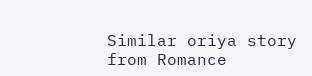Similar oriya story from Romance